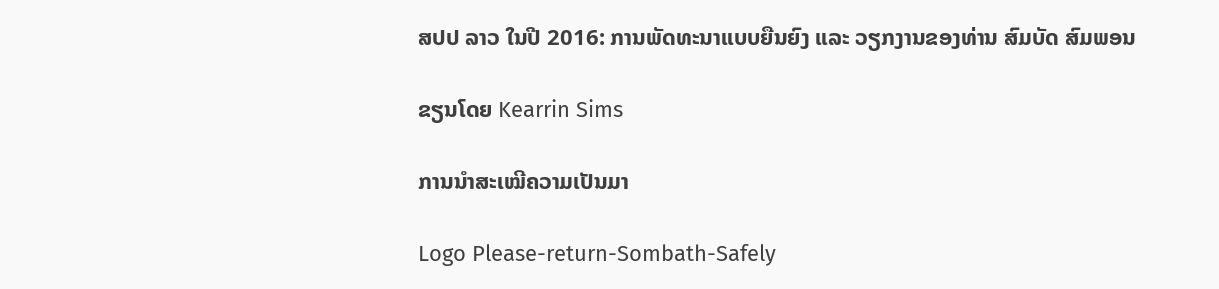ສປປ ລາວ ໃນປີ 2016: ການພັດທະນາແບບຍືນຍົງ ແລະ ວຽກງານຂອງທ່ານ ສົມບັດ ສົມພອນ

ຂຽນໂດຍ Kearrin Sims

ການນຳສະເໝີຄວາມເປັນມາ

Logo Please-return-Sombath-Safely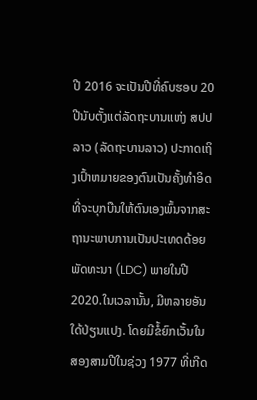ປີ 2016 ຈະເປັນປີທີ່ຄົບຮອບ 20 ປີນັບຕັ້ງແຕ່ລັດຖະບານແຫ່ງ ສປປ ລາວ (ລັດຖະບານລາວ) ປະກາດເຖິງເປົ້າຫມາຍຂອງຕົນເປັນຄັ້ງທຳອິດທີ່ຈະບຸກບືນໃຫ້ຕົນເອງພົ້ນຈາກສະຖານະພາບການເປັນປະເທດດ້ອຍພັດທະນາ (LDC) ພາຍໃນປີ 2020.ໃນເວລານັ້ນ, ມີຫລາຍອັນໃດ້ປ່ຽນແປງ. ໂດຍມີຂໍ້ຍົກເວັ້ນໃນສອງສາມປີໃນຊ່ວງ 1977 ທີ່ເກີດ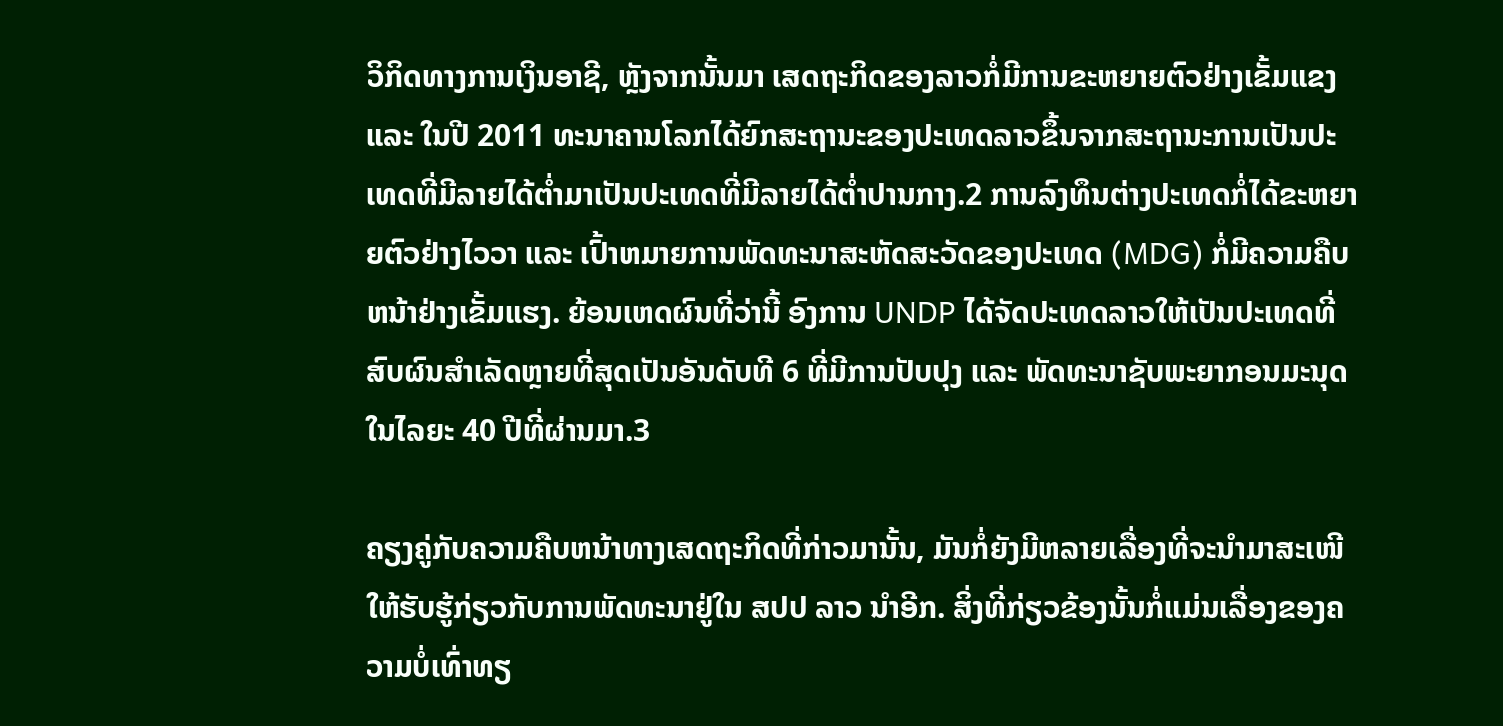ວິກິດທາງການເງິນອາຊີ, ຫຼັງຈາກນັ້ນມາ ເສດຖະກິດຂອງລາວກໍ່ມີການຂະຫຍາຍຕົວຢ່າງເຂັ້ມແຂງ ແລະ ໃນປີ 2011 ທະນາຄານໂລກໄດ້ຍົກສະຖານະຂອງປະເທດລາວຂຶ້ນຈາກສະຖານະການເປັນປະເທດທີ່ມີລາຍໄດ້ຕ່ຳມາເປັນປະເທດທີ່ມີລາຍໄດ້ຕ່ຳປານກາງ.2 ການລົງທຶນຕ່າງປະເທດກໍ່ໄດ້ຂະຫຍາຍຕົວຢ່າງໄວວາ ແລະ ເປົ້າຫມາຍການພັດທະນາສະຫັດສະວັດຂອງປະເທດ (MDG) ກໍ່ມີຄວາມຄືບຫນ້າຢ່າງເຂັ້ມແຮງ. ຍ້ອນເຫດຜົນທີ່ວ່ານີ້ ອົງການ UNDP ໄດ້ຈັດປະເທດລາວໃຫ້ເປັນປະເທດທີ່ສົບຜົນສໍາເລັດຫຼາຍທີ່ສຸດເປັນອັນດັບທີ 6 ທີ່ມີການປັບປຸງ ແລະ ພັດທະນາຊັບພະຍາກອນມະນຸດໃນໄລຍະ 40 ປີທີ່ຜ່ານມາ.3

ຄຽງຄູ່ກັບຄວາມຄືບຫນ້າທາງເສດຖະກິດທີ່ກ່າວມານັ້ນ, ມັນກໍ່ຍັງມີຫລາຍເລື່ອງທີ່ຈະນຳມາສະເໜີໃຫ້ຮັບຮູ້ກ່ຽວກັບການພັດທະນາຢູ່ໃນ ສປປ ລາວ ນຳອີກ. ສິ່ງທີ່ກ່ຽວຂ້ອງນັ້ນກໍ່ແມ່ນເລື່ອງຂອງຄວາມບໍ່ເທົ່າທຽ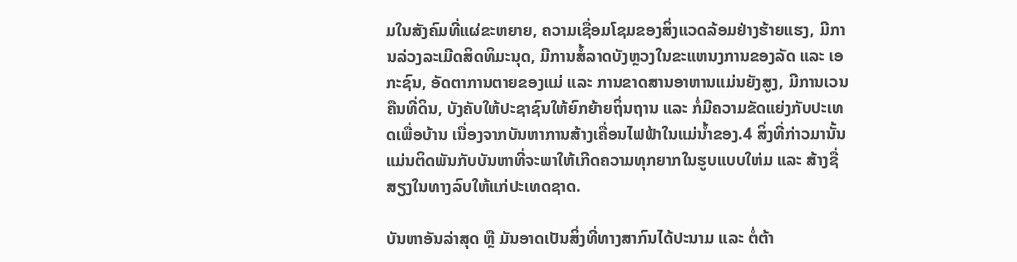ມໃນສັງຄົມທີ່ແຜ່ຂະຫຍາຍ, ຄວາມເຊື່ອມໂຊມຂອງສິ່ງແວດລ້ອມຢ່າງຮ້າຍແຮງ, ມີການລ່ວງລະເມີດສິດທິມະນຸດ, ມີການສໍ້ລາດບັງຫຼວງໃນຂະແຫນງການຂອງລັດ ແລະ ເອກະຊົນ, ອັດຕາການຕາຍຂອງແມ່ ແລະ ການຂາດສານອາຫານແມ່ນຍັງສູງ, ມີການເວນຄືນທີ່ດິນ, ບັງຄັບໃຫ້ປະຊາຊົນໃຫ້ຍົກຍ້າຍຖິ່ນຖານ ແລະ ກໍ່ມີຄວາມຂັດແຍ່ງກັບປະເທດເພື່ອບ້ານ ເນື່ອງຈາກບັນຫາການສ້າງເຄື່ອນໄຟຟ້າໃນແມ່ນ້ຳຂອງ.4 ສິ່ງທີ່ກ່າວມານັ້ນແມ່ນຕິດພັນກັບບັນຫາທີ່ຈະພາໃຫ້ເກີດຄວາມທຸກຍາກໃນຮູບແບບໃຫ່ມ ແລະ ສ້າງຊື່ສຽງໃນທາງລົບໃຫ້ແກ່ປະເທດຊາດ.

ບັນຫາອັນລ່າສຸດ ຫຼື ມັນອາດເປັນສິ່ງທີ່ທາງສາກົນໄດ້ປະນາມ ແລະ ຕໍ່ຕ້າ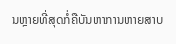ນຫຼາຍທີ່ສຸດກໍ່ຄືບັນຫາການຫາຍສາບ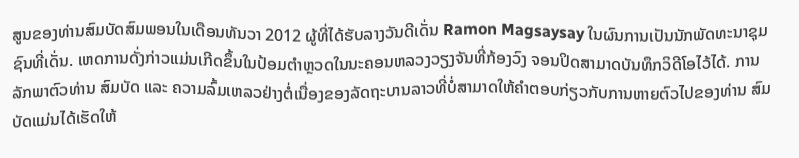ສູນຂອງທ່ານສົມບັດສົມພອນໃນເດືອນທັນວາ 2012 ຜູ້ທີ່ໄດ້ຮັບລາງວັນດີເດັ່ນ Ramon Magsaysay ໃນຜົນການເປັນນັກພັດທະນາຊຸມຊົນທີ່ເດັ່ນ. ເຫດການດັ່ງກ່າວແມ່ນເກີດຂຶ້ນໃນປ້ອມຕຳຫຼວດໃນນະຄອນຫລວງວຽງຈັນທີ່ກ້ອງວົງ ຈອນປິດສາມາດບັນທຶກວິດີໂອໄວ້ໄດ້. ການລັກພາຕົວທ່ານ ສົມບັດ ແລະ ຄວາມລົ້ມເຫລວຢ່າງຕໍ່ເນື່ອງຂອງລັດຖະບານລາວທີ່ບໍ່ສາມາດໃຫ້ຄຳຕອບກ່ຽວກັບການຫາຍຕົວໄປຂອງທ່ານ ສົມບັດແມ່ນໄດ້ເຮັດໃຫ້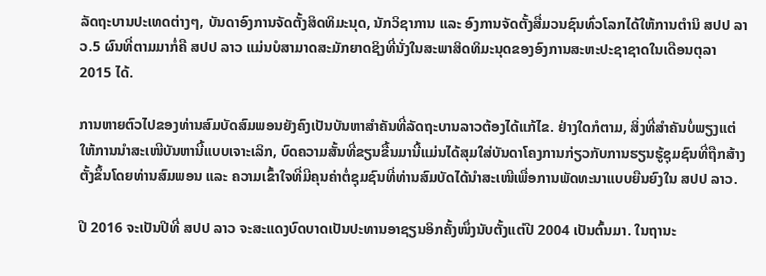ລັດຖະບານປະເທດຕ່າງໆ, ບັນດາອົງການຈັດຕັ້ງສິດທິມະນຸດ, ນັກວິຊາການ ແລະ ອົງການຈັດຕັ້ງສື່ມວນຊົນທົ່ວໂລກໄດ້ໃຫ້ການຕຳນິ ສປປ ລາວ.5 ຜົນທີ່ຕາມມາກໍ່ຄື ສປປ ລາວ ແມ່ນບໍສາມາດສະມັກຍາດຊິງທີ່ນັ່ງໃນສະພາສິດທິມະນຸດຂອງອົງການສະຫະປະຊາຊາດໃນເດືອນຕຸລາ 2015 ໄດ້.

ການຫາຍຕົວໄປຂອງທ່ານສົມບັດສົມພອນຍັງຄົງເປັນບັນຫາສຳຄັນທີ່ລັດຖະບານລາວຕ້ອງໄດ້ແກ້ໄຂ. ຢ່າງໃດກໍຕາມ, ສິ່ງທີ່ສຳຄັນບໍ່ພຽງແຕ່ໃຫ້ການນຳສະເໜີບັນຫານີ້ແບບເຈາະເລິກ, ບົດຄວາມສັ້ນທີ່ຂຽນຂື້ນມານີ້ແມ່ນໄດ້ສຸມໃສ່ບັນດາໂຄງການກ່ຽວກັບການຮຽນຮູ້ຊຸມຊົນທີ່ຖືກສ້າງຕັ້ງຂຶ້ນໂດຍທ່ານສົມພອນ ແລະ ຄວາມເຂົ້າໃຈທີ່ມີຄຸນຄ່າຕໍ່ຊຸມຊົນທີ່ທ່ານສົມບັດໄດ້ນຳສະເໜີເພື່ອການພັດທະນາແບບຍືນຍົງໃນ ສປປ ລາວ.

ປີ 2016 ຈະເປັນປີທີ່ ສປປ ລາວ ຈະສະແດງບົດບາດເປັນປະທານອາຊຽນອິກຄັ້ງໜຶ່ງນັບຕັ້ງແຕ່ປີ 2004 ເປັນຕົ້ນມາ. ໃນຖານະ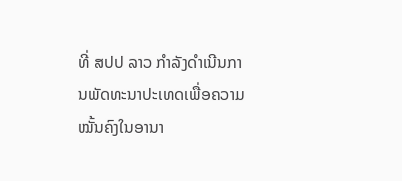ທີ່ ສປປ ລາວ ກຳລັງດຳເນີນການພັດທະນາປະເທດເພື່ອຄວາມໝັ້ນຄົງໃນອານາ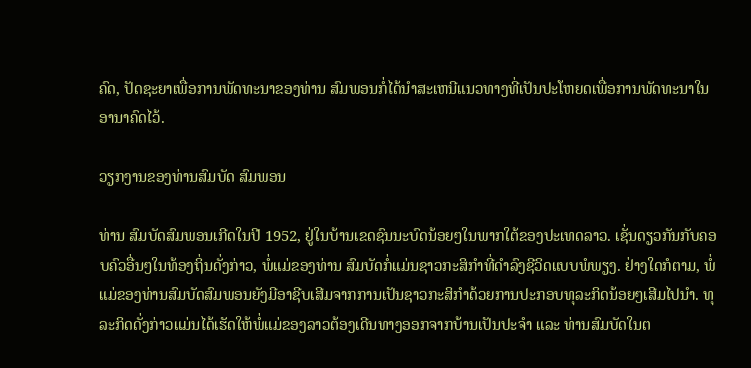ຄົດ, ປັດຊະຍາເພື່ອການພັດທະນາຂອງທ່ານ ສົມພອນກໍ່ໄດ້ນຳສະເຫນີແນວທາງທີ່ເປັນປະໂຫຍດເພື່ອການພັດທະນາໃນອານາຄົດໄວ້.

ວຽກງານຂອງທ່ານສົມບັດ ສົມພອນ

ທ່ານ ສົມບັດສົມພອນເກີດໃນປີ 1952, ຢູ່ໃນບ້ານເຂດຊົນນະບົດນ້ອຍໆໃນພາກໃຕ້ຂອງປະເທດລາວ. ເຊັ່ນດຽວກັນກັບຄອບຄົວອື່ນໆໃນທ້ອງຖິ່ນດັ່ງກ່າວ, ພໍ່ແມ່ຂອງທ່ານ ສົມບັດກໍ່ແມ່ນຊາວກະສິກຳທີ່ດຳລົງຊີວິດແບບພໍພຽງ. ຢ່າງໃດກໍຕາມ, ພໍ່ແມ່ຂອງທ່ານສົມບັດສົມພອນຍັງມີອາຊີບເສີມຈາກການເປັນຊາວກະສິກໍາດ້ວຍການປະກອບທຸລະກິດນ້ອຍໆເສີມໄປນຳ. ທຸລະກິດດັ່ງກ່າວແມ່ນໄດ້ເຮັດໃຫ້ພໍ່ແມ່ຂອງລາວຕ້ອງເດີນທາງອອກຈາກບ້ານເປັນປະຈຳ ແລະ ທ່ານສົມບັດໃນຕ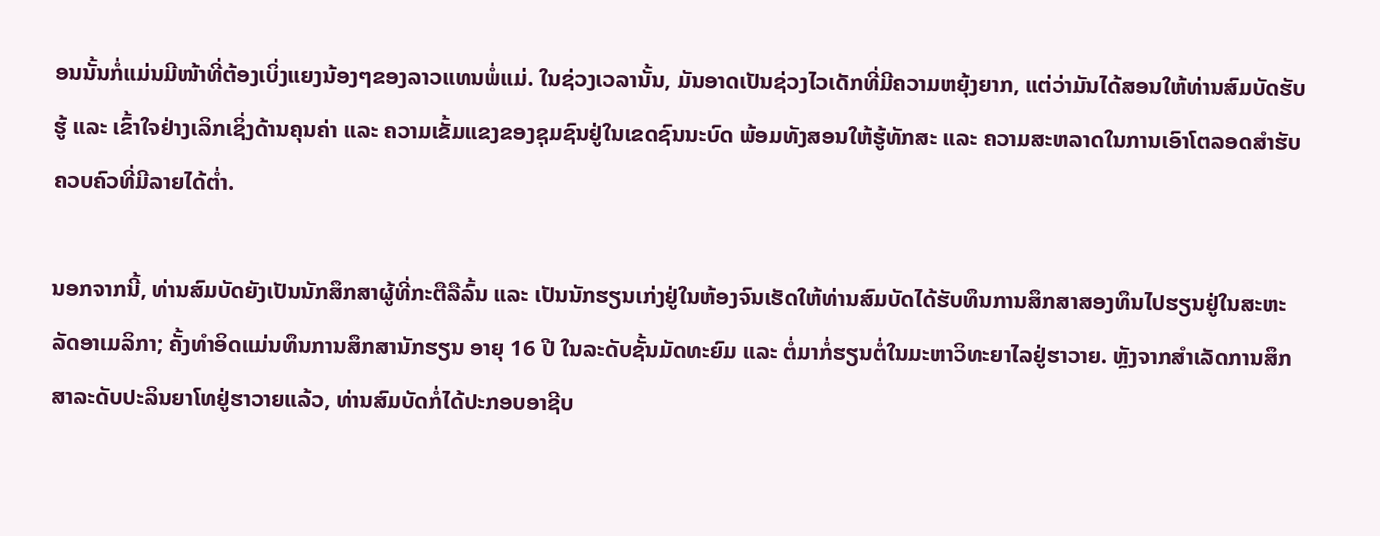ອນນັ້ນກໍ່ແມ່ນມີໜ້າທີ່ຕ້ອງເບິ່ງແຍງນ້ອງໆຂອງລາວແທນພໍ່ແມ່. ໃນຊ່ວງເວລານັ້ນ, ມັນອາດເປັນຊ່ວງໄວເດັກທີ່ມີຄວາມຫຍຸ້ງຍາກ, ແຕ່ວ່າມັນໄດ້ສອນໃຫ້ທ່ານສົມບັດຮັບຮູ້ ແລະ ເຂົ້າໃຈຢ່າງເລິກເຊິ່ງດ້ານຄຸນຄ່າ ແລະ ຄວາມເຂັ້ມແຂງຂອງຊຸມຊົນຢູ່ໃນເຂດຊົນນະບົດ ພ້ອມທັງສອນໃຫ້ຮູ້ທັກສະ ແລະ ຄວາມສະຫລາດໃນການເອົາໂຕລອດສຳຮັບຄວບຄົວທີ່ມີລາຍໄດ້ຕ່ຳ.

ນອກຈາກນີ້, ທ່ານສົມບັດຍັງເປັນນັກສຶກສາຜູ້ທີ່ກະຕືລືລົ້ນ ແລະ ເປັນນັກຮຽນເກ່ງຢູ່ໃນຫ້ອງຈົນເຮັດໃຫ້ທ່ານສົມບັດໄດ້ຮັບທຶນການສຶກສາສອງທຶນໄປຮຽນຢູ່ໃນສະຫະລັດອາເມລິກາ; ຄັ້ງທຳອິດແມ່ນທຶນການສຶກສານັກຮຽນ ອາຍຸ 16 ປີ ໃນລະດັບຊັ້ນມັດທະຍົມ ແລະ ຕໍ່ມາກໍ່ຮຽນຕໍ່ໃນມະຫາວິທະຍາໄລຢູ່ຮາວາຍ. ຫຼັງຈາກສຳເລັດການສຶກສາລະດັບປະລິນຍາໂທຢູ່ຮາວາຍແລ້ວ, ທ່ານສົມບັດກໍ່ໄດ້ປະກອບອາຊີບ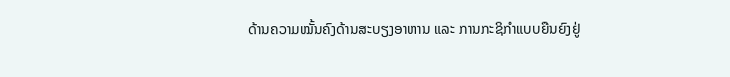ດ້ານຄວາມໝັ້ນຄົງດ້ານສະບຽງອາຫານ ແລະ ການກະຊິກຳແບບຍືນຍົງຢູ່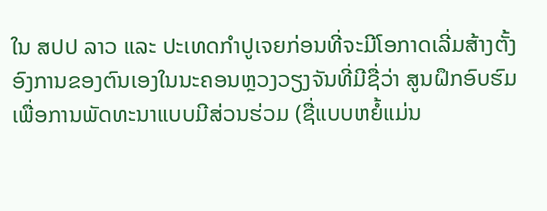ໃນ ສປປ ລາວ ແລະ ປະເທດກຳປູເຈຍກ່ອນທີ່ຈະມີໂອກາດເລີ່ມສ້າງຕັ້ງອົງການຂອງຕົນເອງໃນນະຄອນຫຼວງວຽງຈັນທີ່ມີຊື່ວ່າ ສູນຝຶກອົບຮົມເພື່ອການພັດທະນາແບບມີສ່ວນຮ່ວມ (ຊື່ແບບຫຍໍ້ແມ່ນ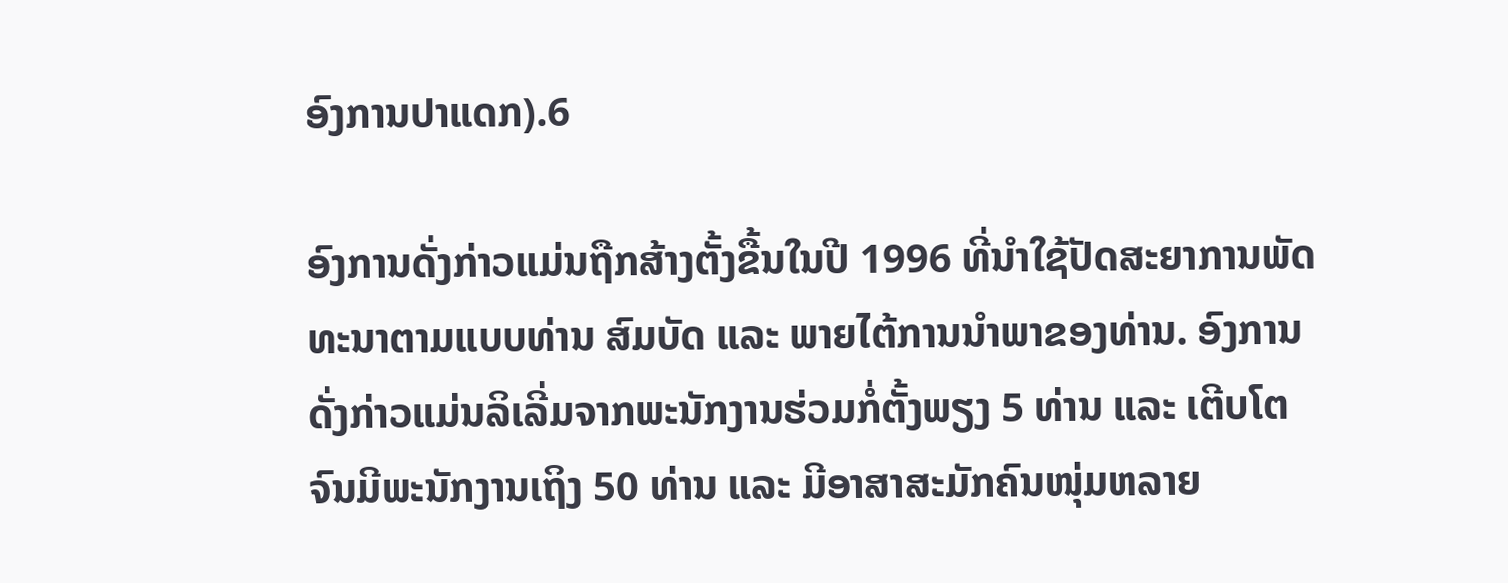ອົງການປາແດກ).6

ອົງການດັ່ງກ່າວແມ່ນຖືກສ້າງຕັ້ງຂື້ນໃນປີ 1996 ທີ່ນຳໃຊ້ປັດສະຍາການພັດທະນາຕາມແບບທ່ານ ສົມບັດ ແລະ ພາຍໄຕ້ການນຳພາຂອງທ່ານ. ອົງການດັ່ງກ່າວແມ່ນລິເລີ່ມຈາກພະນັກງານຮ່ວມກໍ່ຕັ້ງພຽງ 5 ທ່ານ ແລະ ເຕີບໂຕຈົນມີພະນັກງານເຖິງ 50 ທ່ານ ແລະ ມີອາສາສະມັກຄົນໜຸ່ມຫລາຍ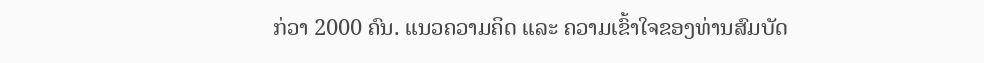ກ່ວາ 2000 ຄົນ. ແນວຄວາມຄິດ ແລະ ຄວາມເຂົ້າໃຈຂອງທ່ານສົມບັດ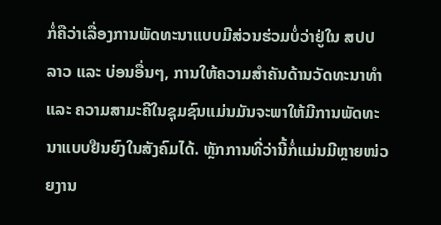ກໍ່ຄືວ່າເລື່ອງການພັດທະນາແບບມີສ່ວນຮ່ວມບໍ່ວ່າຢູ່ໃນ ສປປ ລາວ ແລະ ບ່ອນອື່ນໆ, ການໃຫ້ຄວາມສຳຄັນດ້ານວັດທະນາທຳ ແລະ ຄວາມສາມະຄີໃນຊຸມຊົນແມ່ນມັນຈະພາໃຫ້ມີການພັດທະນາແບບຢືນຍົງໃນສັງຄົມໄດ້. ຫຼັກການທີ່ວ່ານີ້ກໍ່ແມ່ນມີຫຼາຍໜ່ວຍງານ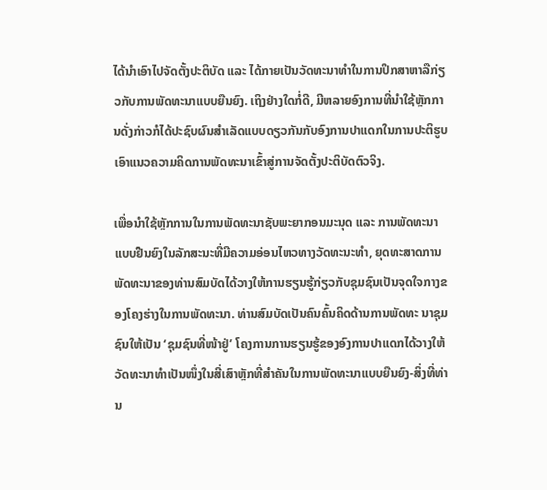ໄດ້ນຳເອົາໄປຈັດຕັ້ງປະຕິບັດ ແລະ ໄດ້ກາຍເປັນວັດທະນາທຳໃນການປຶກສາຫາລືກ່ຽວກັບການພັດທະນາແບບຍືນຍົງ. ເຖິງຢ່າງໃດກໍ່ດີ, ມີຫລາຍອົງການທີ່ນຳໃຊ້ຫຼັກການດັ່ງກ່າວກໍໄດ້ປະຊົບຜົນສຳເລັດແບບດຽວກັນກັບອົງການປາແດກໃນການປະຕິຮູບເອົາແນວຄວາມຄິດການພັດທະນາເຂົ້າສູ່ການຈັດຕັ້ງປະຕິບັດຕົວຈິງ.

ເພື່ອນຳໃຊ້ຫຼັກການໃນການພັດທະນາຊັບພະຍາກອນມະນຸດ ແລະ ການພັດທະນາແບບຢືນຍົງໃນລັກສະນະທີ່ມີຄວາມອ່ອນໄຫວທາງວັດທະນະທຳ, ຍຸດທະສາດການພັດທະນາຂອງທ່ານສົມບັດໄດ້ວາງໃຫ້ການຮຽນຮູ້ກ່ຽວກັບຊຸມຊົນເປັນຈຸດໃຈກາງຂອງໂຄງຮ່າງໃນການພັດທະນາ. ທ່ານສົມບັດເປັນຄົນຄົ້ນຄິດດ້ານການພັດທະ ນາຊຸມຊົນໃຫ້ເປັນ ‘ຊຸມຊົນທີ່ໜ້າຢູ່’ ໂຄງການການຮຽນຮູ້ຂອງອົງການປາແດກໄດ້ວາງໃຫ້ວັດທະນາທຳເປັນໜຶ່ງໃນສີ່ເສົາຫຼັກທີ່ສຳຄັນໃນການພັດທະນາແບບຍືນຍົງ-ສິ່ງທີ່ທ່ານ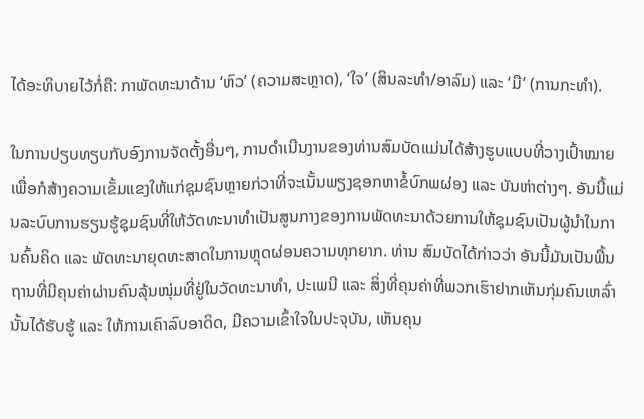ໄດ້ອະທິບາຍໄວ້ກໍ່ຄື: ກາພັດທະນາດ້ານ ‘ຫົວ’ (ຄວາມສະຫຼາດ), ‘ໃຈ’ (ສິນລະທຳ/ອາລົມ) ແລະ ‘ມື’ (ການກະທຳ).

ໃນການປຽບທຽບກັບອົງການຈັດຕັ້ງອື່ນໆ, ການດຳເນີນງານຂອງທ່ານສົມບັດແມ່ນໄດ້ສ້າງຮູບແບບທີ່ວາງເປົ້າໝາຍເພື່ອກໍສ້າງຄວາມເຂັ້ມແຂງໃຫ້ແກ່ຊຸມຊົນຫຼາຍກ່ວາທີ່ຈະເນັ້ນພຽງຊອກຫາຂໍ້ບົກພຜ່ອງ ແລະ ບັນຫ່າຕ່າງໆ. ອັນນີ້ແມ່ນລະບົບການຮຽນຮູ້ຊຸມຊົນທີ່ໃຫ້ວັດທະນາທຳເປັນສູນກາງຂອງການພັດທະນາດ້ວຍການໃຫ້ຊຸມຊົນເປັນຜູ້ນຳໃນການຄົ້ນຄິດ ແລະ ພັດທະນາຍຸດທະສາດໃນການຫຼຸດຜ່ອນຄວາມທຸກຍາກ. ທ່ານ ສົມບັດໄດ້ກ່າວວ່າ ອັນນີ້ມັນເປັນພື້ນຖານທີ່ມີຄຸນຄ່າຜ່ານຄົນລຸ້ນໜຸ່ມທີ່ຢູ່ໃນວັດທະນາທຳ, ປະເພນີ ແລະ ສິ່ງທີ່ຄຸນຄ່າທີ່ພວກເຮົາຢາກເຫັນກຸ່ມຄົນເຫລົ່ານັ້ນໄດ້ຮັບຮູ້ ແລະ ໃຫ້ການເຄົາລົບອາດິດ, ມີຄວາມເຂົ້າໃຈໃນປະຈຸບັນ, ເຫັນຄຸນ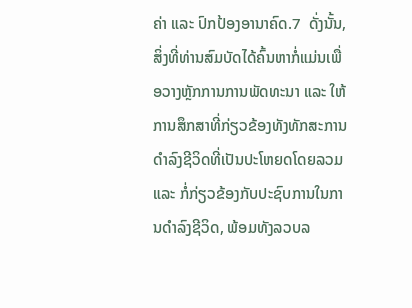ຄ່າ ແລະ ປົກປ້ອງອານາຄົດ.7  ດັ່ງນັ້ນ, ສິ່ງທີ່ທ່ານສົມບັດໄດ້ຄົ້ນຫາກໍ່ແມ່ນເພື່ອວາງຫຼັກການການພັດທະນາ ແລະ ໃຫ້ການສຶກສາທີ່ກ່ຽວຂ້ອງທັງທັກສະການດຳລົງຊີວິດທີ່ເປັນປະໂຫຍດໂດຍລວມ ແລະ ກໍ່ກ່ຽວຂ້ອງກັບປະຊົບການໃນການດຳລົງຊີວິດ, ພ້ອມທັງລວບລ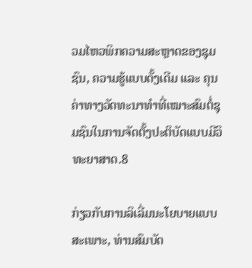ວມໄຫວພິກຄວາມສະຫຼາດຂອງຊຸມຊົນ, ຄວາມຮູ້ແບບດັ້ງເດີມ ແລະ ຄຸນຄ່າທາງວັດທະນາທຳທີ່ເໝາະສົມຕໍ່ຊຸມຊົນໃນການຈັດຕັ້ງປະຕິບັດແບບມີວິທະຍາສາດ.8

ກ່ຽວກັບການລິເລີ່ມນະໂຍບາຍແບບສະເພາະ, ທ່ານສົມບັດ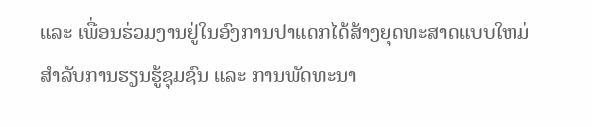ແລະ ເພື່ອນຮ່ວມງານຢູ່ໃນອົງການປາແດກໄດ້ສ້າງຍຸດທະສາດແບບໃຫມ່ສຳລັບການຮຽນຮູ້ຊຸມຊົນ ແລະ ການພັດທະນາ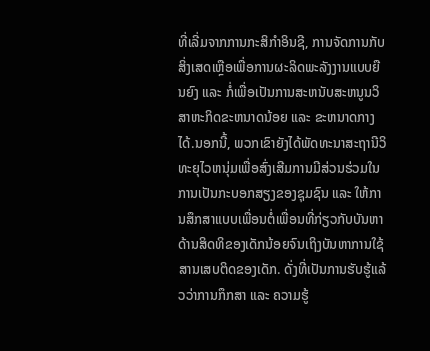ທີ່ເລີ່ມຈາກການກະສິກຳອິນຊີ, ການຈັດການກັບສິ່ງເສດເຫຼືອເພື່ອການຜະລິດພະລັງງານແບບຍືນຍົງ ແລະ ກໍ່ເພື່ອເປັນການສະຫນັບສະຫນູນວິສາຫະກິດຂະຫນາດນ້ອຍ ແລະ ຂະຫນາດກາງໄດ້.ນອກນີ້, ພວກເຂົາຍັງໄດ້ພັດທະນາສະຖານີວິທະຍຸໄວຫນຸ່ມເພື່ອສົ່ງເສີມການມີສ່ວນຮ່ວມໃນການເປັນກະບອກສຽງຂອງຊຸມຊົນ ແລະ ໃຫ້ການສຶກສາແບບເພື່ອນຕໍ່ເພື່ອນທີ່ກ່ຽວກັບບັນຫາດ້ານສິດທິຂອງເດັກນ້ອຍຈົນເຖິງບັນຫາການໃຊ້ສານເສບຕິດຂອງເດັກ. ດັ່ງທີ່ເປັນການຮັບຮູ້ແລ້ວວ່າການກຶກສາ ແລະ ຄວາມຮູ້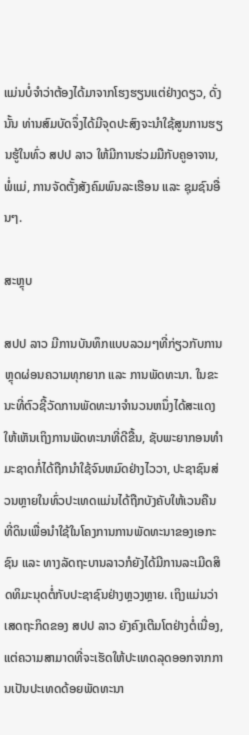ແມ່ນບໍ່ຈຳວ່າຕ້ອງໄດ້ມາຈາກໂຮງຮຽນແຕ່ຢ່າງດຽວ, ດັ່ງນັ້ນ ທ່ານສົມບັດຈຶ່ງໄດ້ມີຈຸດປະສົງຈະນຳໃຊ້ສູນການຮຽນຮູ້ໃນທົ່ວ ສປປ ລາວ ໃຫ້ມີການຮ່ວມມືກັບຄູອາຈານ, ພໍ່ແມ່, ການຈັດຕັ້ງສັງຄົມພົນລະເຮືອນ ແລະ ຊຸມຊົນອື່ນໆ.

ສະຫຼຸບ

ສປປ ລາວ ມີການບັນທຶກແບບລວມໆທີ່ກ່ຽວກັບການຫຼຸດຜ່ອນຄວາມທຸກຍາກ ແລະ ການພັດທະນາ. ໃນຂະນະທີ່ຕົວຊີ້ວັດການພັດທະນາຈຳນວນຫນຶ່ງໄດ້ສະແດງໃຫ້ເຫັນເຖິງການພັດທະນາທີ່ດີຂື້ນ, ຊັບພະຍາກອນທຳມະຊາດກໍ່ໄດ້ຖືກນຳໃຊ້ຈົນຫມົດຢ່າງໄວວາ, ປະຊາຊົນສ່ວນຫຼາຍໃນທົ່ວປະເທດແມ່ນໄດ້ຖືກບັງຄັບໃຫ້ເວນຄືນທີ່ດິນເພື່ອນຳໃຊ້ໃນໂຄງການການພັດທະນາຂອງເອກະຊົນ ແລະ ທາງລັດຖະບານລາວກໍຍັງໄດ້ມີການລະເມີດສິດທິມະນຸດຕໍ່ກັບປະຊາຊົນຢ່າງຫຼວງຫຼາຍ. ເຖິງແມ່ນວ່າເສດຖະກິດຂອງ ສປປ ລາວ ຍັງຄົງເຕີມໂຕຢ່າງຕໍ່ເນື່ອງ, ແຕ່ຄວາມສາມາດທີ່ຈະເຮັດໃຫ້ປະເທດລຸດອອກຈາກການເປັນປະເທດດ້ອຍພັດທະນາ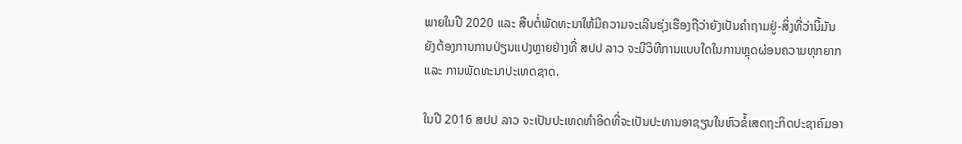ພາຍໃນປີ 2020 ແລະ ສືບຕໍ່ພັດທະນາໃຫ້ມີຄວາມຈະເລີນຮຸ່ງເຮືອງຖືວ່າຍັງເປັນຄຳຖາມຢູ່-ສິ່ງທີ່ວ່ານີ້ມັນຍັງຕ້ອງການການປ່ຽນແປງຫຼາຍຢ່າງທີ່ ສປປ ລາວ ຈະມີວິທີການແບບໃດໃນການຫຼຸດຜ່ອນຄວາມທຸກຍາກ ແລະ ການພັດທະນາປະເທດຊາດ.

ໃນປີ 2016 ສປປ ລາວ ຈະເປັນປະເທດທຳອິດທີ່ຈະເປັນປະທານອາຊຽນໃນຫົວຂໍ້ເສດຖະກິດປະຊາຄົມອາ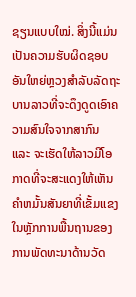ຊຽນແບບໃໝ່. ສິ່ງນີ້ແມ່ນເປັນຄວາມຮັບຜິດຊອບອັນໃຫຍ່ຫຼວງສຳລັບລັດຖະບານລາວທີ່ຈະດຶງດູດເອົາຄວາມສົນໃຈຈາກສາກົນ ແລະ ຈະເຮັດໃຫ້ລາວມີໂອກາດທີ່ຈະສະແດງໃຫ້ເຫັນຄຳຫມັ້ນສັນຍາທີ່ເຂັ້ມແຂງໃນຫຼັກການພື້ນຖານຂອງການພັດທະນາດ້ານວັດ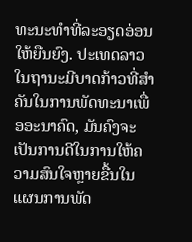ທະນະທຳທີ່ລະອຽດອ່ອນໃຫ້ຍືນຍົງ. ປະເທດລາວໃນຖານະມີບາດກ້າວທີ່ສຳຄັນໃນການພັດທະນາເພື່ອອະນາຄົດ, ມັນຄົງຈະເປັນການດີໃນການໃຫ້ຄວາມສົນໃຈຫຼາຍຂື້ນໃນແຜນການພັດ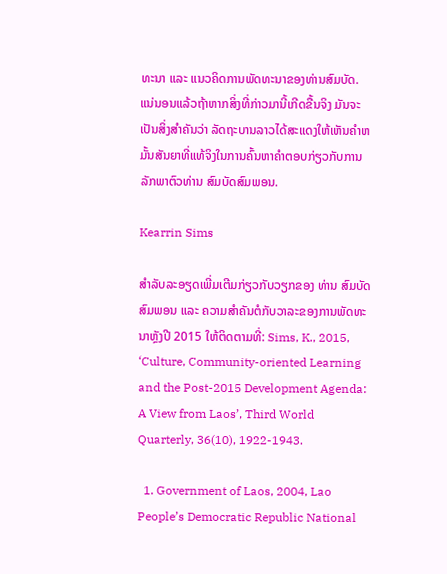ທະນາ ແລະ ແນວຄິດການພັດທະນາຂອງທ່ານສົມບັດ. ແນ່ນອນແລ້ວຖ້າຫາກສິ່ງທີ່ກ່າວມານີ້ເກີດຂື້ນຈິງ ມັນຈະເປັນສິ່ງສຳຄັນວ່າ ລັດຖະບານລາວໄດ້ສະແດງໃຫ້ເຫັນຄຳຫມັ້ນສັນຍາທີ່ແທ້ຈິງໃນການຄົ້ນຫາຄຳຕອບກ່ຽວກັບການລັກພາຕົວທ່ານ ສົມບັດສົມພອນ.

Kearrin Sims

ສຳລັບລະອຽດເພີ່ມເຕີມກ່ຽວກັບວຽກຂອງ ທ່ານ ສົມບັດ ສົມພອນ ແລະ ຄວາມສໍາຄັນຕໍກັບວາລະຂອງການພັດທະນາຫຼັງປີ 2015 ໃຫ້ຕິດຕາມທີ່: Sims, K., 2015, ‘Culture, Community-oriented Learning and the Post-2015 Development Agenda: A View from Laos’, Third World Quarterly, 36(10), 1922-1943.

  1. Government of Laos, 2004, Lao People’s Democratic Republic National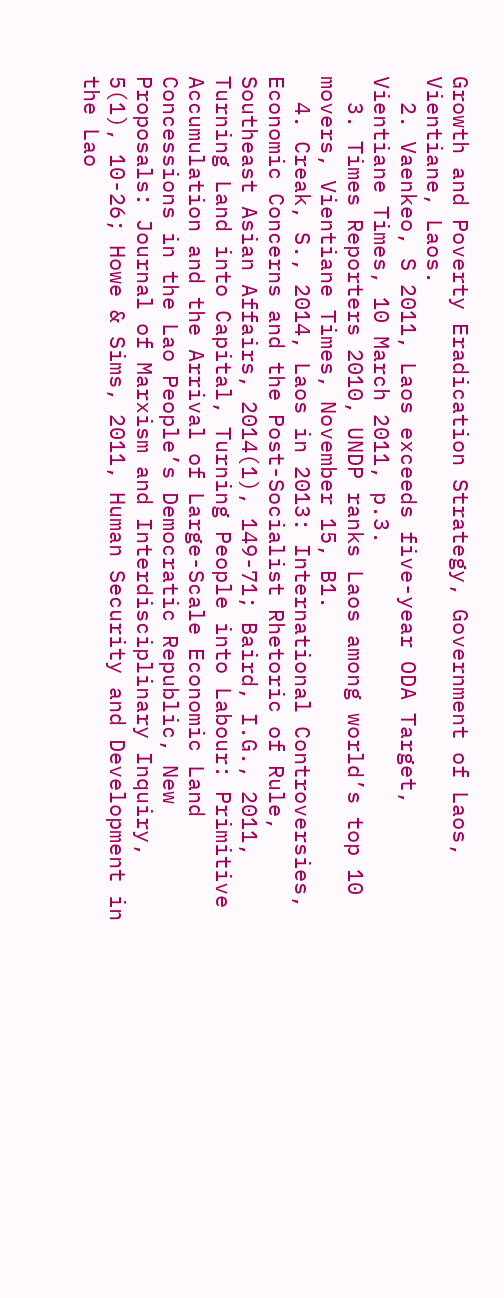Growth and Poverty Eradication Strategy, Government of Laos, Vientiane, Laos.
  2. Vaenkeo, S 2011, Laos exceeds five-year ODA Target, Vientiane Times, 10 March 2011, p.3.
  3. Times Reporters 2010, UNDP ranks Laos among world’s top 10 movers, Vientiane Times, November 15, B1.
  4. Creak, S., 2014, Laos in 2013: International Controversies, Economic Concerns and the Post-Socialist Rhetoric of Rule, Southeast Asian Affairs, 2014(1), 149-71; Baird, I.G., 2011, Turning Land into Capital, Turning People into Labour: Primitive Accumulation and the Arrival of Large-Scale Economic Land Concessions in the Lao People’s Democratic Republic, New Proposals: Journal of Marxism and Interdisciplinary Inquiry, 5(1), 10-26; Howe & Sims, 2011, Human Security and Development in the Lao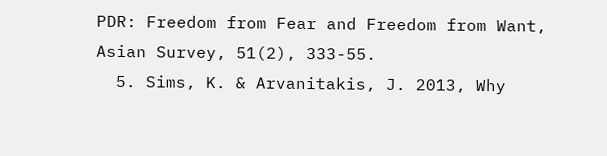PDR: Freedom from Fear and Freedom from Want, Asian Survey, 51(2), 333-55.
  5. Sims, K. & Arvanitakis, J. 2013, Why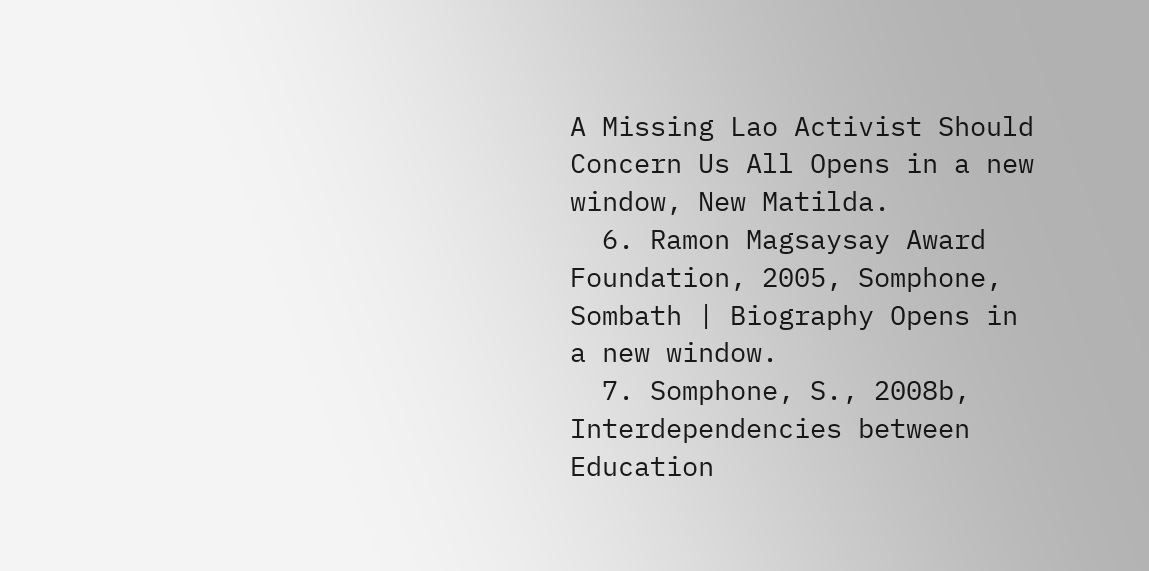A Missing Lao Activist Should Concern Us All Opens in a new window, New Matilda.
  6. Ramon Magsaysay Award Foundation, 2005, Somphone, Sombath | Biography Opens in a new window.
  7. Somphone, S., 2008b, Interdependencies between Education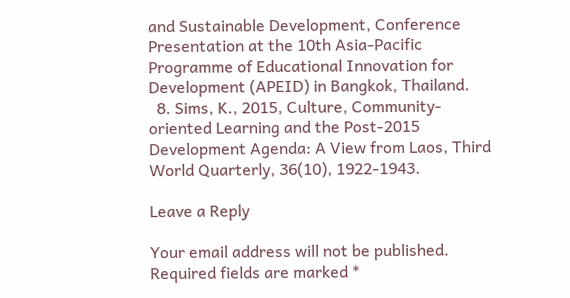and Sustainable Development, Conference Presentation at the 10th Asia-Pacific Programme of Educational Innovation for Development (APEID) in Bangkok, Thailand.
  8. Sims, K., 2015, Culture, Community-oriented Learning and the Post-2015 Development Agenda: A View from Laos, Third World Quarterly, 36(10), 1922-1943.

Leave a Reply

Your email address will not be published. Required fields are marked *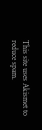This site uses Akismet to reduce spam.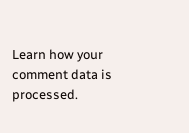Learn how your comment data is processed.